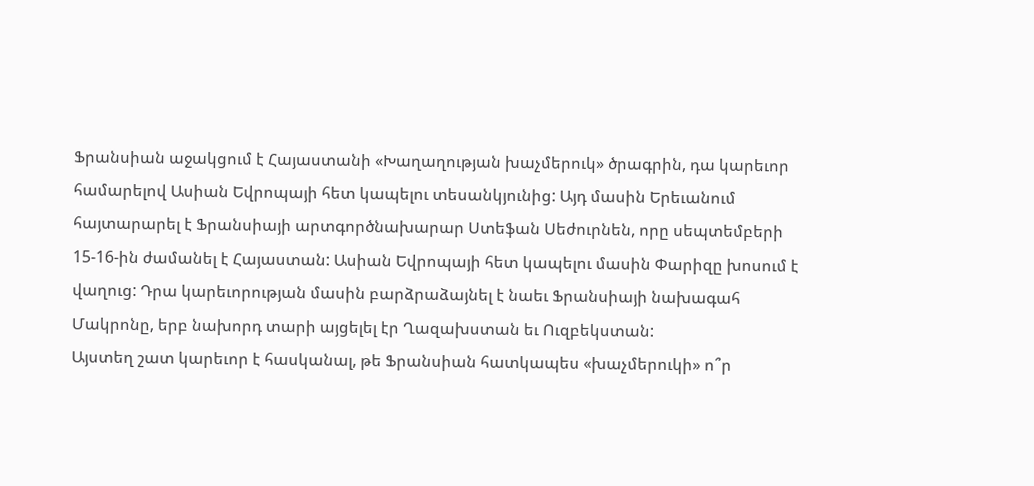Ֆրանսիան աջակցում է Հայաստանի «Խաղաղության խաչմերուկ» ծրագրին, դա կարեւոր համարելով Ասիան Եվրոպայի հետ կապելու տեսանկյունից: Այդ մասին Երեւանում հայտարարել է Ֆրանսիայի արտգործնախարար Ստեֆան Սեժուրնեն, որը սեպտեմբերի 15-16-ին ժամանել է Հայաստան: Ասիան Եվրոպայի հետ կապելու մասին Փարիզը խոսում է վաղուց: Դրա կարեւորության մասին բարձրաձայնել է նաեւ Ֆրանսիայի նախագահ Մակրոնը, երբ նախորդ տարի այցելել էր Ղազախստան եւ Ուզբեկստան:
Այստեղ շատ կարեւոր է հասկանալ, թե Ֆրանսիան հատկապես «խաչմերուկի» ո՞ր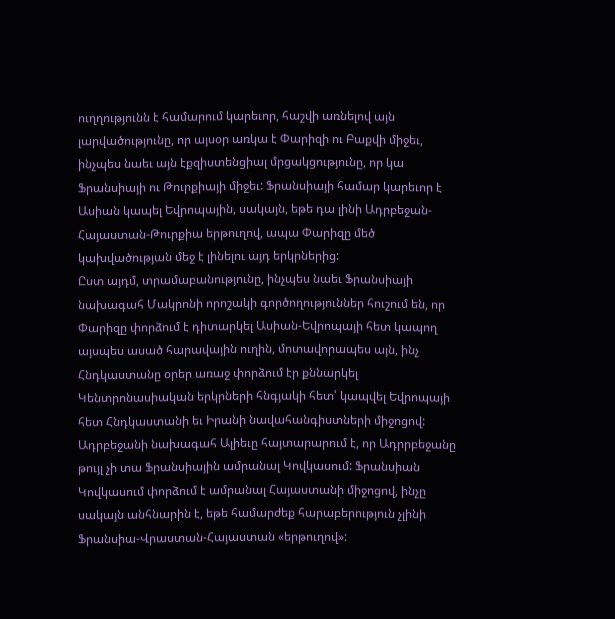ուղղությունն է համարում կարեւոր, հաշվի առնելով այն լարվածությունը, որ այսօր առկա է Փարիզի ու Բաքվի միջեւ, ինչպես նաեւ այն էքզիստենցիալ մրցակցությունը, որ կա Ֆրանսիայի ու Թուրքիայի միջեւ: Ֆրանսիայի համար կարեւոր է Ասիան կապել Եվրոպային, սակայն, եթե դա լինի Ադրբեջան-Հայաստան-Թուրքիա երթուղով, ապա Փարիզը մեծ կախվածության մեջ է լինելու այդ երկրներից:
Ըստ այդմ, տրամաբանությունը, ինչպես նաեւ Ֆրանսիայի նախագահ Մակրոնի որոշակի գործողություններ հուշում են, որ Փարիզը փորձում է դիտարկել Ասիան-Եվրոպայի հետ կապող այսպես ասած հարավային ուղին, մոտավորապես այն, ինչ Հնդկաստանը օրեր առաջ փորձում էր քննարկել Կենտրոնասիական երկրների հնգյակի հետ՝ կապվել Եվրոպայի հետ Հնդկաստանի եւ Իրանի նավահանգիստների միջոցով: Ադրբեջանի նախագահ Ալիեւը հայտարարում է, որ Ադրրբեջանը թույլ չի տա Ֆրանսիային ամրանալ Կովկասում: Ֆրանսիան Կովկասում փորձում է ամրանալ Հայաստանի միջոցով, ինչը սակայն անհնարին է, եթե համարժեք հարաբերություն չլինի Ֆրանսիա-Վրաստան-Հայաստան «երթուղով»: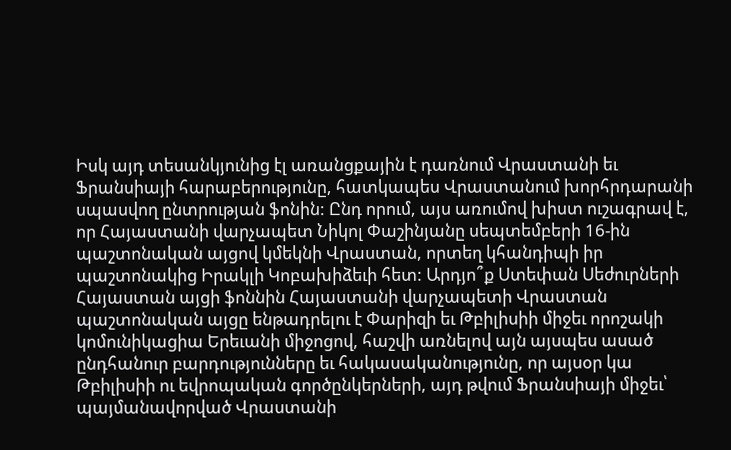Իսկ այդ տեսանկյունից էլ առանցքային է դառնում Վրաստանի եւ Ֆրանսիայի հարաբերությունը, հատկապես Վրաստանում խորհրդարանի սպասվող ընտրության ֆոնին: Ընդ որում, այս առումով խիստ ուշագրավ է, որ Հայաստանի վարչապետ Նիկոլ Փաշինյանը սեպտեմբերի 16-ին պաշտոնական այցով կմեկնի Վրաստան, որտեղ կհանդիպի իր պաշտոնակից Իրակլի Կոբախիձեւի հետ: Արդյո՞ք Ստեփան Սեժուրների Հայաստան այցի ֆոննին Հայաստանի վարչապետի Վրաստան պաշտոնական այցը ենթադրելու է Փարիզի եւ Թբիլիսիի միջեւ որոշակի կոմունիկացիա Երեւանի միջոցով, հաշվի առնելով այն այսպես ասած ընդհանուր բարդությունները եւ հակասականությունը, որ այսօր կա Թբիլիսիի ու եվրոպական գործընկերների, այդ թվում Ֆրանսիայի միջեւ՝ պայմանավորված Վրաստանի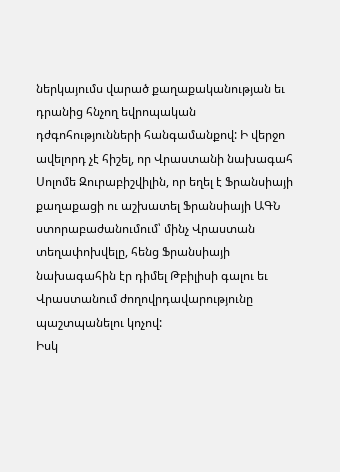ներկայումս վարած քաղաքականության եւ դրանից հնչող եվրոպական դժգոհությունների հանգամանքով: Ի վերջո ավելորդ չէ հիշել, որ Վրաստանի նախագահ Սոլոմե Զուրաբիշվիլին, որ եղել է Ֆրանսիայի քաղաքացի ու աշխատել Ֆրանսիայի ԱԳՆ ստորաբաժանումում՝ մինչ Վրաստան տեղափոխվելը, հենց Ֆրանսիայի նախագահին էր դիմել Թբիլիսի գալու եւ Վրաստանում ժողովրդավարությունը պաշտպանելու կոչով:
Իսկ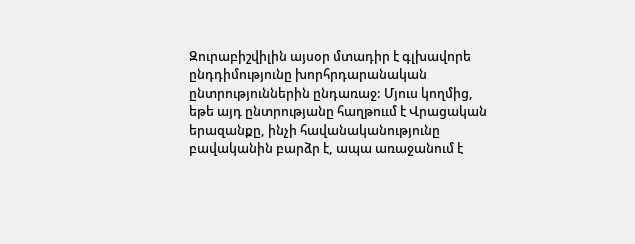Զուրաբիշվիլին այսօր մտադիր է գլխավորե ընդդիմությունը խորհրդարանական ընտրություններին ընդառաջ: Մյուս կողմից, եթե այդ ընտրությանը հաղթոււմ է Վրացական երազանքը, ինչի հավանականությունը բավականին բարձր է, ապա առաջանում է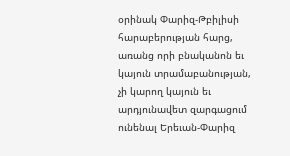օրինակ Փարիզ-Թբիլիսի հարաբերության հարց, առանց որի բնականոն եւ կայուն տրամաբանության, չի կարող կայուն եւ արդյունավետ զարգացում ունենալ Երեւան-Փարիզ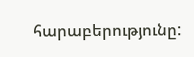հարաբերությունը: